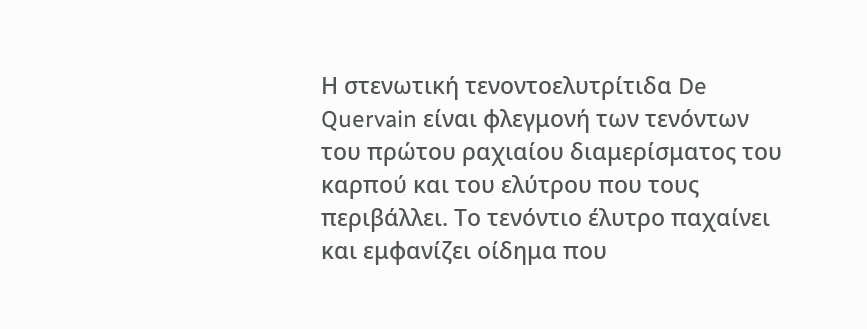Η στενωτική τενοντοελυτρίτιδα De Quervain είναι φλεγμονή των τενόντων του πρώτου ραχιαίου διαμερίσματος του καρπού και του ελύτρου που τους περιβάλλει. Το τενόντιο έλυτρο παχαίνει και εμφανίζει οίδημα που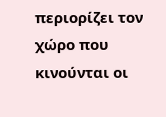περιορίζει τον χώρο που κινούνται οι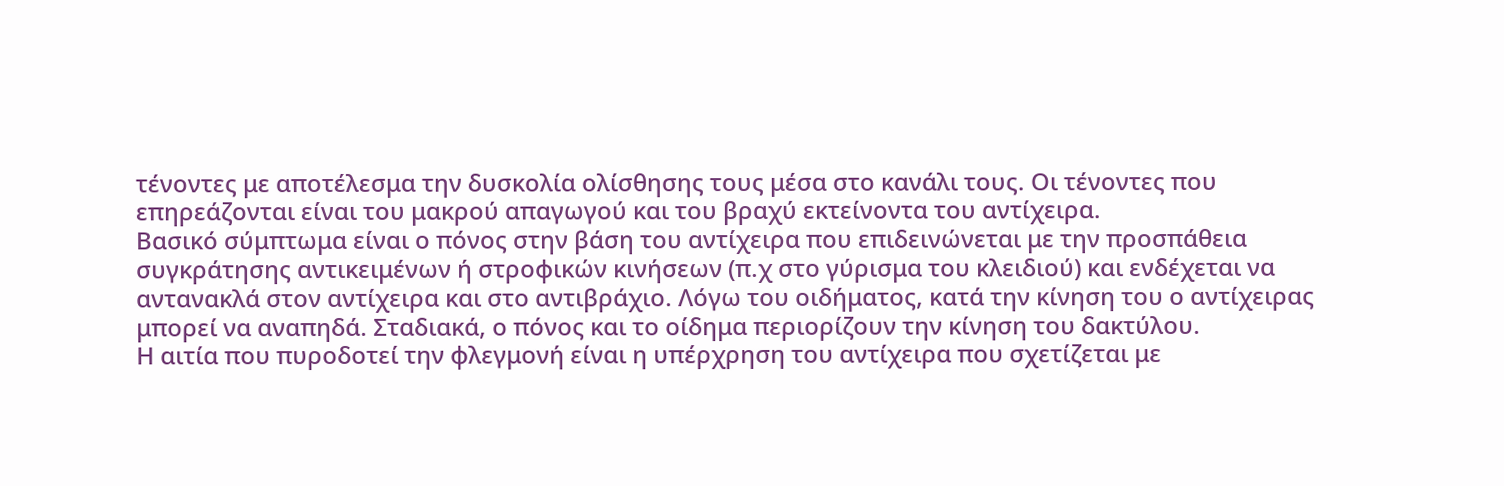τένοντες με αποτέλεσμα την δυσκολία ολίσθησης τους μέσα στο κανάλι τους. Οι τένοντες που επηρεάζονται είναι του μακρού απαγωγού και του βραχύ εκτείνοντα του αντίχειρα.
Βασικό σύμπτωμα είναι ο πόνος στην βάση του αντίχειρα που επιδεινώνεται με την προσπάθεια συγκράτησης αντικειμένων ή στροφικών κινήσεων (π.χ στο γύρισμα του κλειδιού) και ενδέχεται να αντανακλά στον αντίχειρα και στο αντιβράχιο. Λόγω του οιδήματος, κατά την κίνηση του ο αντίχειρας μπορεί να αναπηδά. Σταδιακά, ο πόνος και το οίδημα περιορίζουν την κίνηση του δακτύλου.
Η αιτία που πυροδοτεί την φλεγμονή είναι η υπέρχρηση του αντίχειρα που σχετίζεται με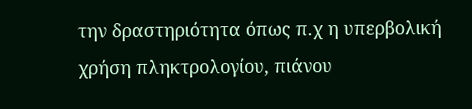την δραστηριότητα όπως π.χ η υπερβολική χρήση πληκτρολογίου, πιάνου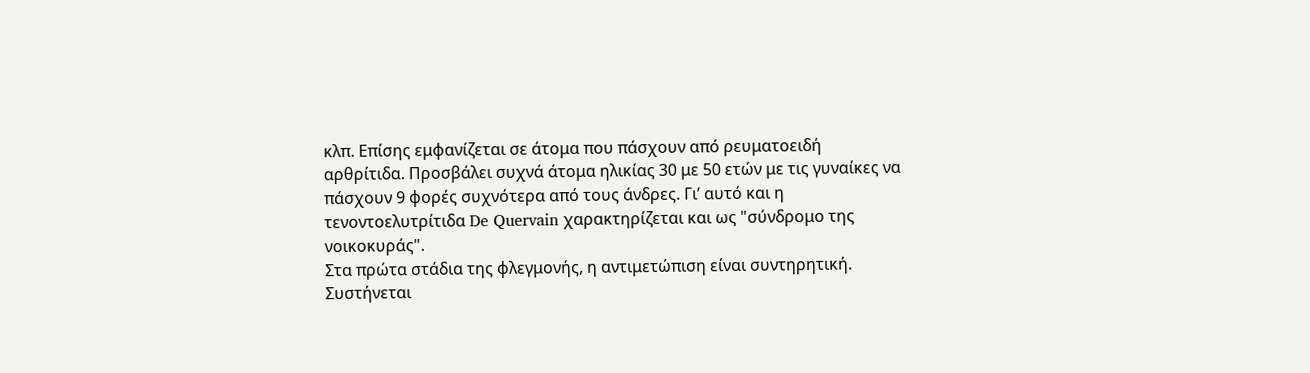κλπ. Επίσης εμφανίζεται σε άτομα που πάσχουν από ρευματοειδή αρθρίτιδα. Προσβάλει συχνά άτομα ηλικίας 30 με 50 ετών με τις γυναίκες να πάσχουν 9 φορές συχνότερα από τους άνδρες. Γι’ αυτό και η τενοντοελυτρίτιδα De Quervain χαρακτηρίζεται και ως "σύνδρομο της νοικοκυράς".
Στα πρώτα στάδια της φλεγμονής, η αντιμετώπιση είναι συντηρητική. Συστήνεται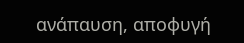ανάπαυση, αποφυγή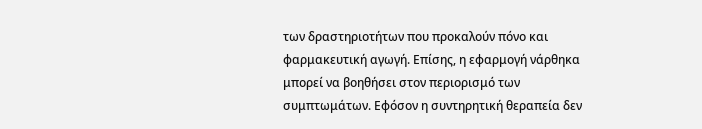των δραστηριοτήτων που προκαλούν πόνο και φαρμακευτική αγωγή. Επίσης, η εφαρμογή νάρθηκα μπορεί να βοηθήσει στον περιορισμό των συμπτωμάτων. Εφόσον η συντηρητική θεραπεία δεν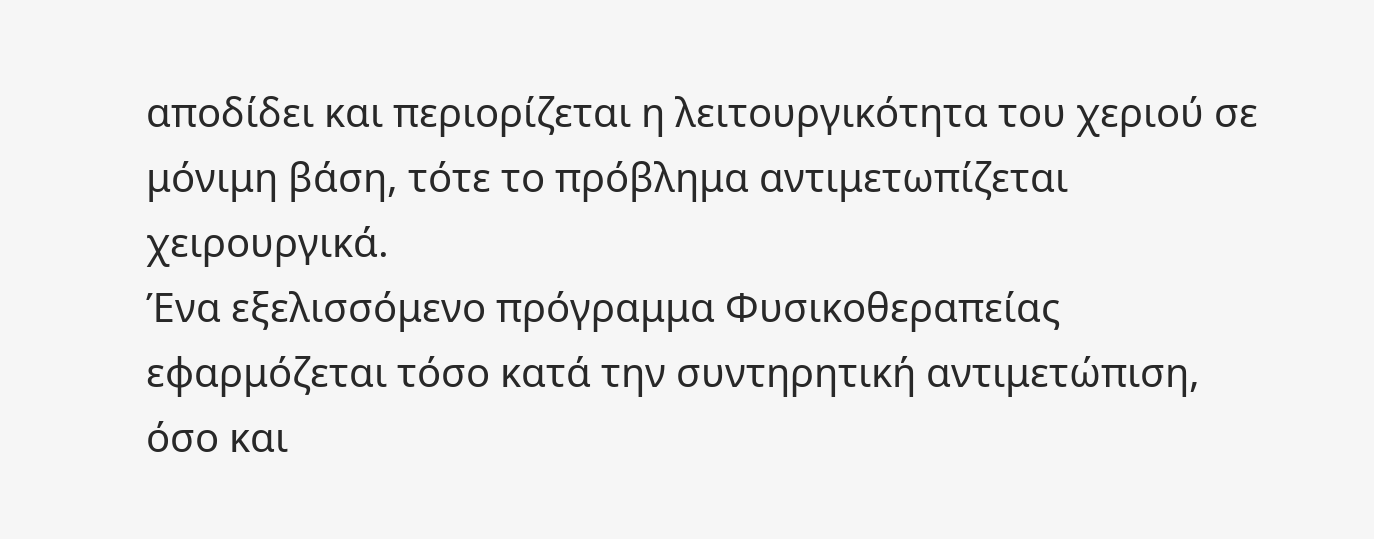αποδίδει και περιορίζεται η λειτουργικότητα του χεριού σε μόνιμη βάση, τότε το πρόβλημα αντιμετωπίζεται χειρουργικά.
Ένα εξελισσόμενο πρόγραμμα Φυσικοθεραπείας εφαρμόζεται τόσο κατά την συντηρητική αντιμετώπιση, όσο και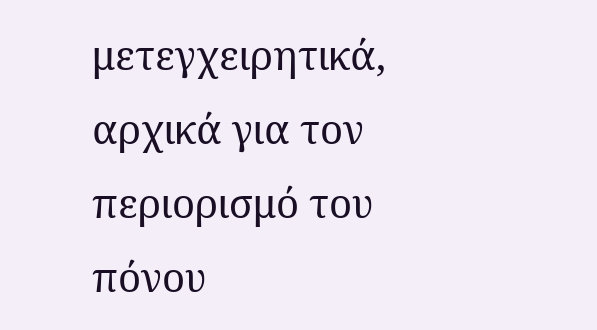μετεγχειρητικά, αρχικά για τον περιορισμό του πόνου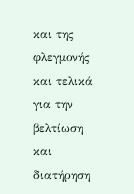και της φλεγμονής και τελικά για την βελτίωση και διατήρηση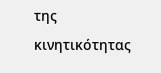της κινητικότητας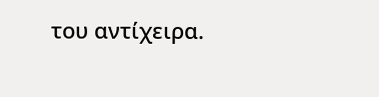του αντίχειρα.